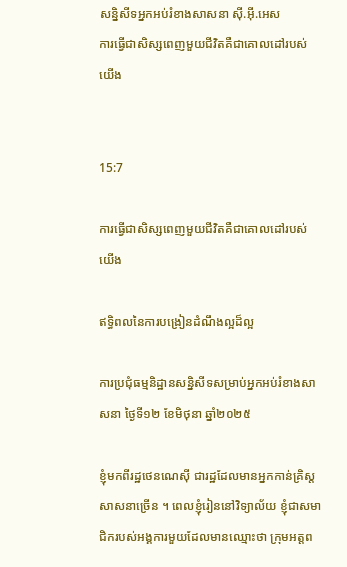សន្និសីទអ្នកអប់រំខាងសាសនា ស៊ី.អ៊ី.អេស
ការធ្វើជាសិស្សពេញមួយជីវិតគឺជាគោលដៅរបស់យើង


15:7

ការធ្វើជាសិស្សពេញមួយជីវិតគឺជាគោលដៅរបស់យើង

ឥទ្ធិពលនៃការបង្រៀនដំណឹងល្អដ៏ល្អ

ការប្រជុំធម្មនិដ្ឋានសន្និសីទសម្រាប់អ្នកអប់រំខាងសាសនា ថ្ងៃទី១២ ខែមិថុនា ឆ្នាំ២០២៥

ខ្ញុំមកពីរដ្ឋថេនណេស៊ី ជារដ្ឋដែលមានអ្នកកាន់គ្រិស្ដសាសនាច្រើន ។ ពេលខ្ញុំរៀននៅវិទ្យាល័យ ខ្ញុំជាសមាជិករបស់អង្គការមួយដែលមានឈ្មោះថា ក្រុមអត្ដព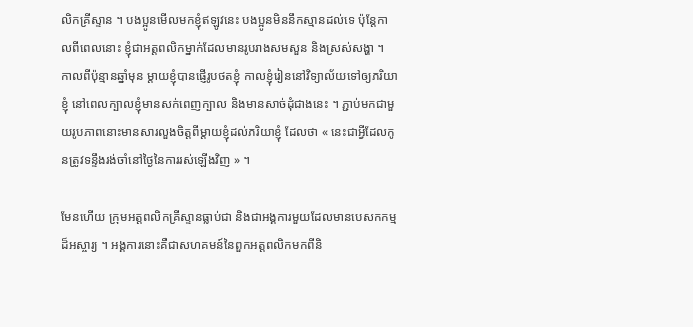លិកគ្រីស្ទាន ។ បងប្អូនមើលមកខ្ញុំឥឡូវនេះ បងប្អូនមិននឹកស្មានដល់ទេ ប៉ុន្តែកាលពីពេលនោះ ខ្ញុំជាអត្តពលិកម្នាក់ដែលមានរូបរាងសមសួន និងស្រស់សង្ហា ។ កាលពីប៉ុន្មានឆ្នាំមុន ម្តាយខ្ញុំបានផ្ញើរូបថតខ្ញុំ កាលខ្ញុំរៀននៅវិទ្យាល័យទៅឲ្យភរិយាខ្ញុំ នៅពេលក្បាលខ្ញុំមានសក់ពេញក្បាល និងមានសាច់ដុំជាងនេះ ។ ភ្ជាប់មកជាមួយរូបភាពនោះមានសារលួងចិត្តពីម្ដាយខ្ញុំដល់ភរិយាខ្ញុំ ដែលថា « នេះជាអ្វីដែលកូនត្រូវទន្ទឹងរង់ចាំនៅថ្ងៃនៃការរស់ឡើងវិញ » ។

មែនហើយ ក្រុមអត្ដពលិកគ្រីស្ទានធ្លាប់ជា និងជាអង្គការមួយដែលមានបេសកកម្មដ៏អស្ចារ្យ ។ អង្គការនោះគឺជាសហគមន៍នៃពួកអត្តពលិកមកពីនិ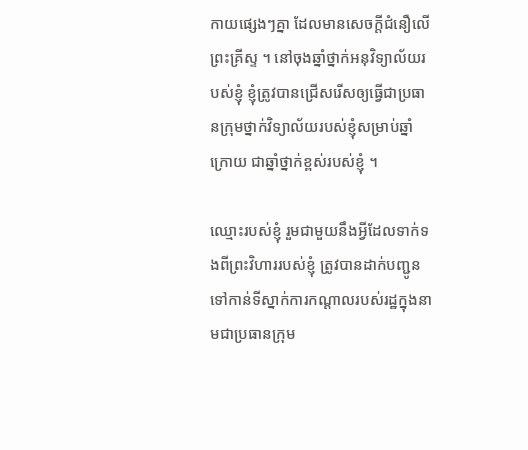កាយផ្សេងៗគ្នា ដែលមានសេចក្តីជំនឿលើព្រះគ្រីស្ទ ។ នៅចុងឆ្នាំថ្នាក់អនុវិទ្យាល័យរបស់ខ្ញុំ ខ្ញុំត្រូវបានជ្រើសរើសឲ្យធ្វើជាប្រធានក្រុមថ្នាក់វិទ្យាល័យរបស់ខ្ញុំសម្រាប់ឆ្នាំក្រោយ ជាឆ្នាំថ្នាក់ខ្ពស់របស់ខ្ញុំ ។

ឈ្មោះរបស់ខ្ញុំ រួមជាមួយនឹងអ្វីដែលទាក់ទងពីព្រះវិហាររបស់ខ្ញុំ ត្រូវបានដាក់បញ្ជូនទៅកាន់ទីស្នាក់ការកណ្តាលរបស់រដ្ឋក្នុងនាមជាប្រធានក្រុម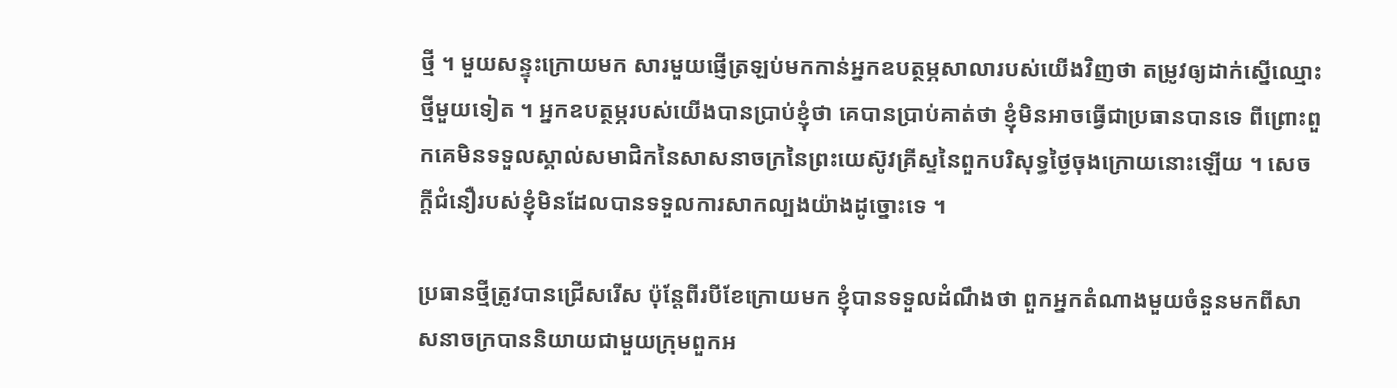ថ្មី ។ មួយសន្ទុះក្រោយមក សារមួយផ្ញើត្រឡប់មកកាន់អ្នកឧបត្ថម្ភសាលារបស់យើងវិញថា តម្រូវឲ្យដាក់ស្នើឈ្មោះថ្មីមួយទៀត ។ អ្នកឧបត្ថម្ភរបស់យើងបានប្រាប់ខ្ញុំថា គេបានប្រាប់គាត់ថា ខ្ញុំមិនអាចធ្វើជាប្រធានបានទេ ពីព្រោះពួកគេមិនទទួលស្គាល់សមាជិកនៃសាសនាចក្រនៃព្រះយេស៊ូវគ្រីស្ទនៃពួកបរិសុទ្ធថ្ងៃចុងក្រោយនោះឡើយ ។ សេចក្តីជំនឿរបស់ខ្ញុំមិនដែលបានទទួលការសាកល្បងយ៉ាងដូច្នោះទេ ។

ប្រធានថ្មីត្រូវបានជ្រើសរើស ប៉ុន្តែពីរបីខែក្រោយមក ខ្ញុំបានទទួលដំណឹងថា ពួកអ្នកតំណាងមួយចំនួនមកពីសាសនាចក្របាននិយាយជាមួយក្រុមពួកអ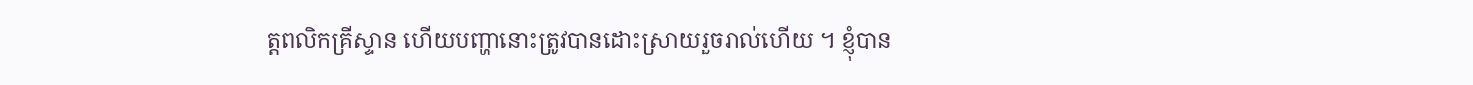ត្ដពលិកគ្រីស្ទាន ហើយបញ្ហានោះត្រូវបានដោះស្រាយរួចរាល់ហើយ ។ ខ្ញុំបាន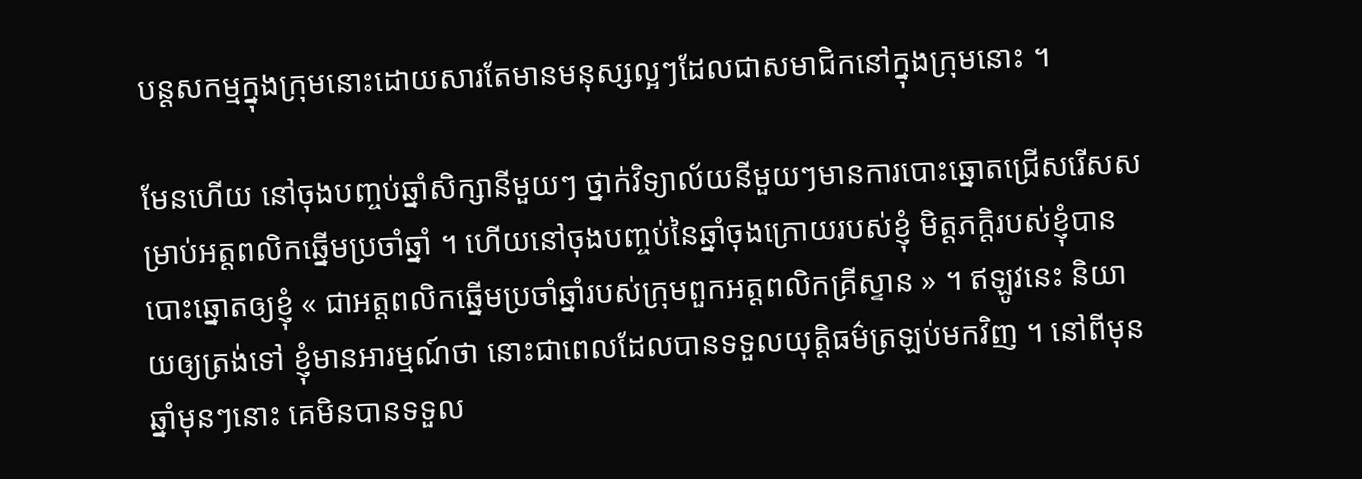បន្តសកម្មក្នុងក្រុមនោះដោយសារតែមានមនុស្សល្អៗដែលជាសមាជិកនៅក្នុងក្រុមនោះ ។

មែនហើយ នៅចុងបញ្ចប់ឆ្នាំសិក្សានីមួយៗ ថ្នាក់វិទ្យាល័យនីមួយៗមានការបោះឆ្នោតជ្រើសរើសសម្រាប់អត្តពលិកឆ្នើមប្រចាំឆ្នាំ ។ ហើយនៅចុងបញ្ចប់នៃឆ្នាំចុងក្រោយរបស់ខ្ញុំ មិត្តភក្តិរបស់ខ្ញុំបានបោះឆ្នោតឲ្យខ្ញុំ « ជាអត្តពលិកឆ្នើមប្រចាំឆ្នាំរបស់ក្រុមពួកអត្ដពលិកគ្រីស្ទាន » ។ ឥឡូវនេះ និយាយឲ្យត្រង់ទៅ ខ្ញុំមានអារម្មណ៍ថា នោះជាពេលដែលបានទទួលយុត្តិធម៌ត្រឡប់មកវិញ ។ នៅពីមុនឆ្នាំមុនៗនោះ គេមិនបានទទួល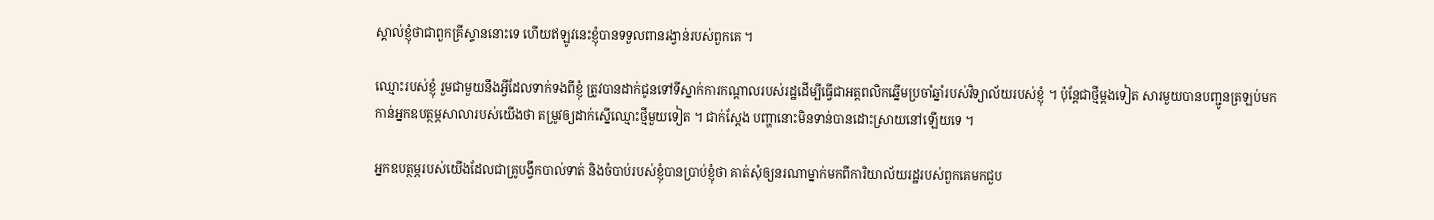ស្គាល់ខ្ញុំថាជាពួកគ្រីស្ទាននោះទេ ហើយឥឡូវនេះខ្ញុំបានទទួលពានរង្វាន់របស់ពួកគេ ។

ឈ្មោះរបស់ខ្ញុំ រួមជាមួយនឹងអ្វីដែលទាក់ទងពីខ្ញុំ ត្រូវបានដាក់ជូនទៅទីស្នាក់ការកណ្តាលរបស់រដ្ឋដើម្បីធ្វើជាអត្តពលិកឆ្នើមប្រចាំឆ្នាំរបស់វិទ្យាល័យរបស់ខ្ញុំ ។ ប៉ុន្តែជាថ្មីម្ដងទៀត សារមួយបានបញ្ជូនត្រឡប់មកកាន់អ្នកឧបត្ថម្ភសាលារបស់យើងថា តម្រូវឲ្យដាក់ស្នើឈ្មោះថ្មីមួយទៀត ។ ជាក់ស្តែង បញ្ហានោះមិនទាន់បានដោះស្រាយនៅឡើយទេ ។

អ្នកឧបត្ថម្ភរបស់យើងដែលជាគ្រូបង្វឹកបាល់ទាត់ និងចំបាប់របស់ខ្ញុំបានប្រាប់ខ្ញុំថា គាត់សុំឲ្យនរណាម្នាក់មកពីការិយាល័យរដ្ឋរបស់ពួកគេមកជួប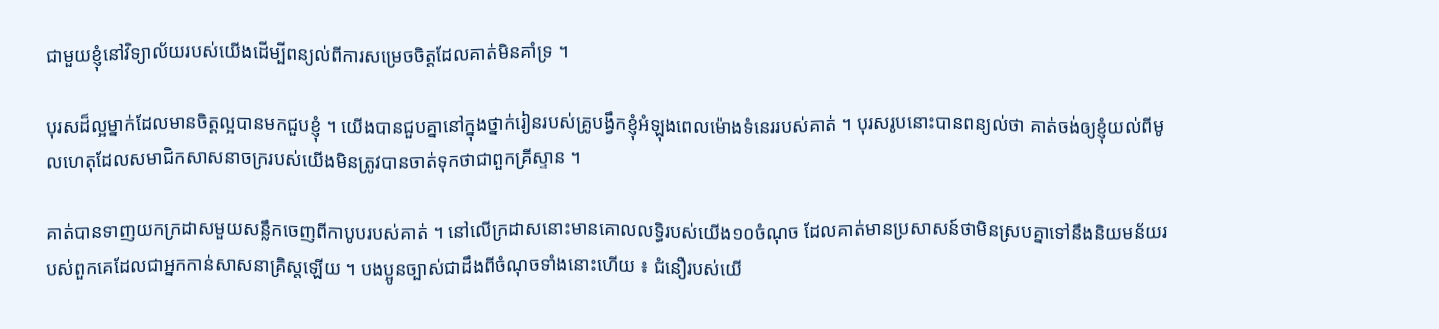ជាមួយខ្ញុំនៅវិទ្យាល័យរបស់យើងដើម្បីពន្យល់ពីការសម្រេចចិត្តដែលគាត់មិនគាំទ្រ ។

បុរសដ៏ល្អម្នាក់ដែលមានចិត្តល្អបានមកជួបខ្ញុំ ។ យើងបានជួបគ្នានៅក្នុងថ្នាក់រៀនរបស់គ្រូបង្វឹកខ្ញុំអំឡុងពេលម៉ោងទំនេររបស់គាត់ ។ បុរសរូបនោះបានពន្យល់ថា គាត់ចង់ឲ្យខ្ញុំយល់ពីមូលហេតុដែលសមាជិកសាសនាចក្ររបស់យើងមិនត្រូវបានចាត់ទុកថាជាពួកគ្រីស្ទាន ។

គាត់បានទាញយកក្រដាសមួយសន្លឹកចេញពីកាបូបរបស់គាត់ ។ នៅលើក្រដាសនោះមានគោលលទ្ធិរបស់យើង១០ចំណុច ដែលគាត់មានប្រសាសន៍ថាមិនស្របគ្នាទៅនឹងនិយមន័យរបស់ពួកគេដែលជាអ្នកកាន់សាសនាគ្រិស្ដឡើយ ។ បងប្អូនច្បាស់ជាដឹងពីចំណុចទាំងនោះហើយ ៖ ជំនឿរបស់យើ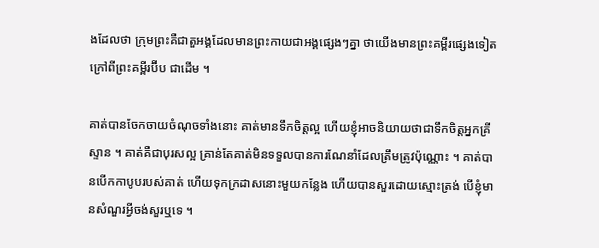ងដែលថា ក្រុមព្រះគឺជាតួអង្គដែលមានព្រះកាយជាអង្គផ្សេងៗគ្នា ថាយើងមានព្រះគម្ពីរផ្សេងទៀតក្រៅពីព្រះគម្ពីរប៊ីប ជាដើម ។

គាត់បានចែកចាយចំណុចទាំងនោះ គាត់មានទឹកចិត្តល្អ ហើយខ្ញុំអាចនិយាយថាជាទឹកចិត្តអ្នកគ្រីស្ទាន ។ គាត់គឺជាបុរសល្អ គ្រាន់តែគាត់មិនទទួលបានការណែនាំដែលត្រឹមត្រូវប៉ុណ្ណោះ ។ គាត់បានបើកកាបូបរបស់គាត់ ហើយទុកក្រដាសនោះមួយកន្លែង ហើយបានសួរដោយស្មោះត្រង់ បើខ្ញុំមានសំណួរអ្វីចង់សួរឬទេ ។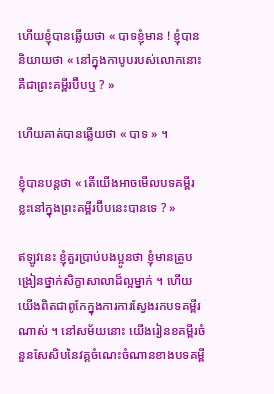ហើយខ្ញុំបានឆ្លើយថា « បាទខ្ញុំមាន ! ខ្ញុំបាននិយាយថា « នៅក្នុងកាបូបរបស់លោកនោះគឺជាព្រះគម្ពីរប៊ីបឬ ? »

ហើយគាត់បានឆ្លើយថា « បាទ » ។

ខ្ញុំបានបន្តថា « តើយើងអាចមើលបទគម្ពីរខ្លះនៅក្នុងព្រះគម្ពីរប៊ីបនេះបានទេ ? »

ឥឡូវនេះ ខ្ញុំគួរប្រាប់បងប្អូនថា ខ្ញុំមានគ្រូបង្រៀនថ្នាក់សិក្ខាសាលាដ៏ល្អម្នាក់ ។ ហើយយើងពិតជាពូកែក្នុងការការស្វែងរកបទគម្ពីរណាស់ ។ នៅសម័យនោះ យើងរៀនខគម្ពីរចំនួនសែសិបនៃវគ្គចំណេះចំណានខាងបទគម្ពី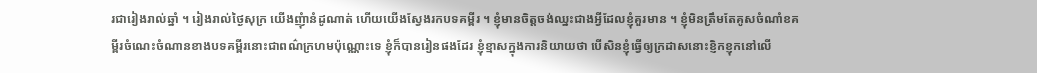រជារៀងរាល់ឆ្នាំ ។ រៀងរាល់ថ្ងៃសុក្រ យើងញុំានំដូណាត់ ហើយយើងស្វែងរកបទគម្ពីរ ។ ខ្ញុំមានចិត្តចង់ឈ្នះជាងអ្វីដែលខ្ញុំគួរមាន ។ ខ្ញុំមិនត្រឹមតែគូសចំណាំខគម្ពីរចំណេះចំណានខាងបទគម្ពីរនោះជាពណ៌ក្រហមប៉ុណ្ណោះទេ ខ្ញុំក៏បានរៀនផងដែរ ខ្ញុំខ្មាសក្នុងការនិយាយថា បើសិនខ្ញុំធ្វើឲ្យក្រដាសនោះខ្ញិកខ្ញុកនៅលើ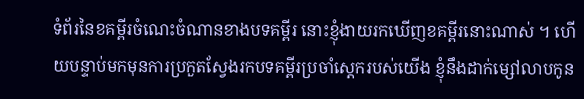ទំព័រនៃខគម្ពីរចំណេះចំណានខាងបទគម្ពីរ នោះខ្ញុំងាយរកឃើញខគម្ពីរនោះណាស់ ។ ហើយបន្ទាប់មកមុនការប្រកួតស្វែងរកបទគម្ពីរប្រចាំស្តេករបស់យើង ខ្ញុំនឹងដាក់ម្សៅលាបកូន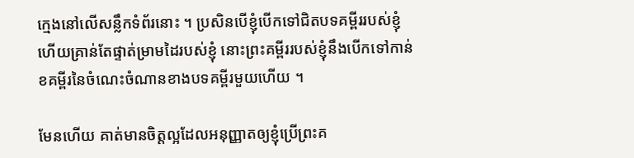ក្មេងនៅលើសន្លឹកទំព័រនោះ ។ ប្រសិនបើខ្ញុំបើកទៅជិតបទគម្ពីររបស់ខ្ញុំ ហើយគ្រាន់តែផ្ទាត់ម្រាមដៃរបស់ខ្ញុំ នោះព្រះគម្ពីររបស់ខ្ញុំនឹងបើកទៅកាន់ខគម្ពីរនៃចំណេះចំណានខាងបទគម្ពីរមួយហើយ ។

មែនហើយ គាត់មានចិត្តល្អដែលអនុញ្ញាតឲ្យខ្ញុំប្រើព្រះគ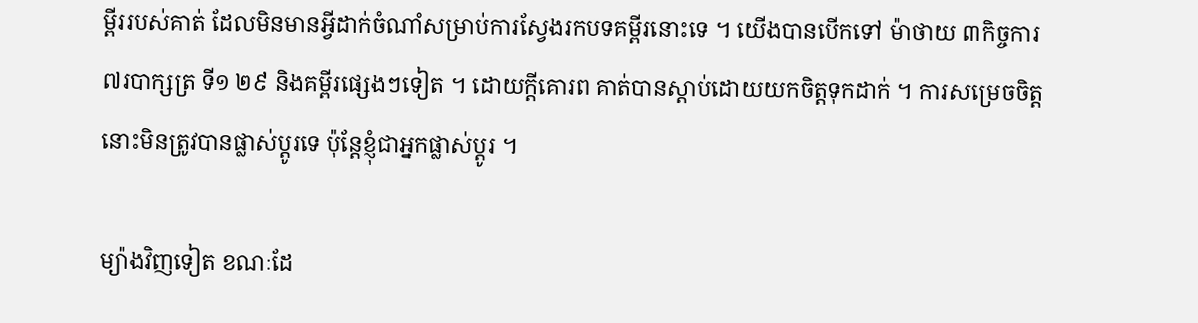ម្ពីររបស់គាត់ ដែលមិនមានអ្វីដាក់ចំណាំសម្រាប់ការស្វែងរកបទគម្ពីរនោះទេ ។ យើងបានបើកទៅ ម៉ាថាយ ៣កិច្ចការ ៧របាក្សត្រ ទី១ ២៩ និងគម្ពីរផ្សេងៗទៀត ។ ដោយក្តីគោរព គាត់បានស្តាប់ដោយយកចិត្តទុកដាក់ ។ ការសម្រេចចិត្តនោះមិនត្រូវបានផ្លាស់ប្តូរទេ ប៉ុន្តែខ្ញុំជាអ្នកផ្លាស់ប្តូរ ។

ម្យ៉ាងវិញទៀត ខណៈដែ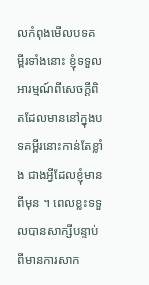លកំពុងមើលបទគម្ពីរទាំងនោះ ខ្ញុំទទួលអារម្មណ៍ពីសេចក្តីពិតដែលមាននៅក្នុងបទគម្ពីរនោះកាន់តែខ្លាំង ជាងអ្វីដែលខ្ញុំមានពីមុន ។ ពេលខ្លះទទួលបានសាក្សីបន្ទាប់ពីមានការសាក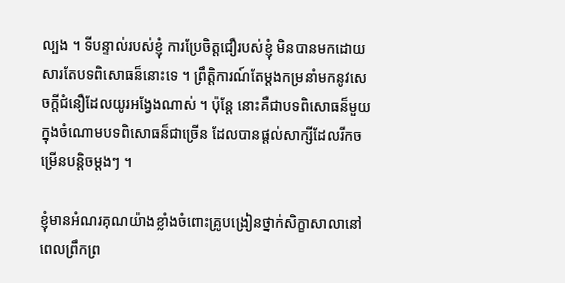ល្បង ។ ទីបន្ទាល់របស់ខ្ញុំ ការប្រែចិត្តជឿរបស់ខ្ញុំ មិនបានមកដោយសារតែបទពិសោធន៏នោះទេ ។ ព្រឹត្តិការណ៍តែម្តងកម្រនាំមកនូវសេចក្តីជំនឿដែលយូរអង្វែងណាស់ ។ ប៉ុន្តែ នោះគឺជាបទពិសោធន៏មួយក្នុងចំណោមបទពិសោធន៏ជាច្រើន ដែលបានផ្តល់សាក្សីដែលរីកចម្រើនបន្តិចម្តងៗ ។

ខ្ញុំមានអំណរគុណយ៉ាងខ្លាំងចំពោះគ្រូបង្រៀនថ្នាក់សិក្ខាសាលានៅពេលព្រឹកព្រ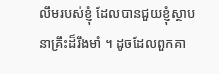លឹមរបស់ខ្ញុំ ដែលបានជួយខ្ញុំស្ថាបនាគ្រឹះដ៏រឹងមាំ ។ ដូចដែលពួកគា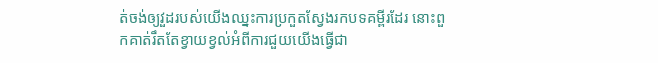ត់ចង់ឲ្យវួដរបស់យើងឈ្នះការប្រកួតស្វែងរកបទគម្ពីរដែរ នោះពួកគាត់រឹតតែខ្វាយខ្វល់អំពីការជួយយើងធ្វើជា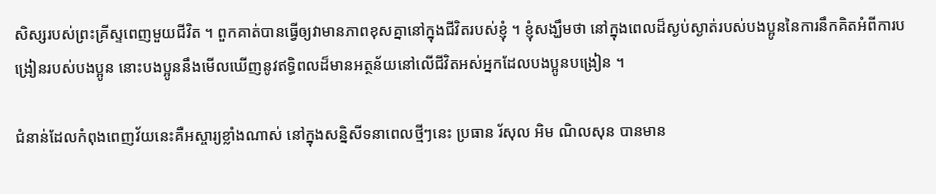សិស្សរបស់ព្រះគ្រីស្ទពេញមួយជីវិត ។ ពួកគាត់បានធ្វើឲ្យវាមានភាពខុសគ្នានៅក្នុងជីវិតរបស់ខ្ញុំ ។ ខ្ញុំសង្ឃឹមថា នៅក្នុងពេលដ៏ស្ងប់ស្ងាត់របស់បងប្អូននៃការនឹកគិតអំពីការបង្រៀនរបស់បងប្អូន នោះបងប្អូននឹងមើលឃើញនូវឥទ្ធិពលដ៏មានអត្ថន័យនៅលើជីវិតអស់អ្នកដែលបងប្អូនបង្រៀន ។

ជំនាន់ដែលកំពុងពេញវ័យនេះគឺអស្ចារ្យខ្លាំងណាស់ នៅក្នុងសន្និសីទនាពេលថ្មីៗនេះ ប្រធាន រ័សុល អិម ណិលសុន បានមាន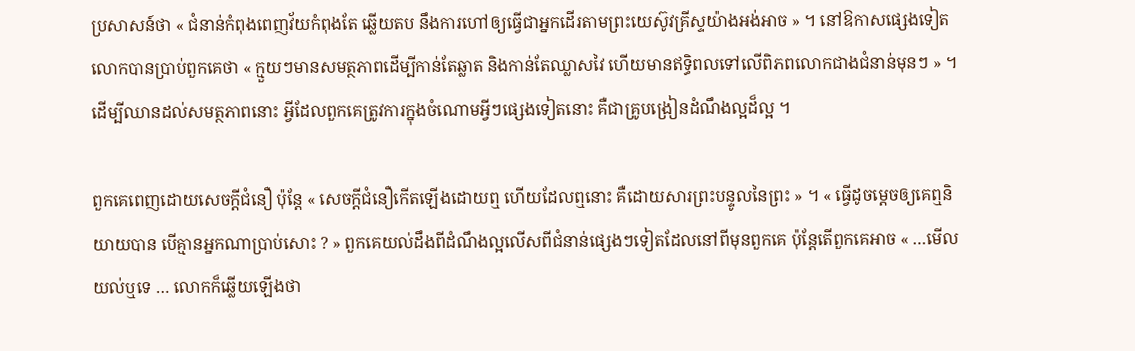ប្រសាសន៍ថា « ជំនាន់កំពុងពេញវ័យកំពុងតែ ឆ្លើយតប នឹងការហៅឲ្យធ្វើជាអ្នកដើរតាមព្រះយេស៊ូវគ្រីស្ទយ៉ាងអង់អាច » ។ នៅឱកាសផ្សេងទៀត លោកបានប្រាប់ពួកគេថា « ក្មួយៗមានសមត្ថភាពដើម្បីកាន់តែឆ្លាត និងកាន់តែឈ្លាសវៃ ហើយមានឥទ្ធិពលទៅលើពិភពលោកជាងជំនាន់មុនៗ » ។ ដើម្បីឈានដល់សមត្ថភាពនោះ អ្វីដែលពួកគេត្រូវការក្នុងចំណោមអ្វីៗផ្សេងទៀតនោះ គឺជាគ្រូបង្រៀនដំណឹងល្អដ៏ល្អ ។

ពួកគេពេញដោយសេចក្តីជំនឿ ប៉ុន្តែ « សេចក្តីជំនឿកើតឡើងដោយឮ ហើយដែលឮនោះ គឺដោយសារព្រះបន្ទូលនៃព្រះ » ។ « ធ្វើដូចម្តេចឲ្យគេឮនិយាយបាន បើគ្មានអ្នកណាប្រាប់សោះ ? » ពួកគេយល់ដឹងពីដំណឹងល្អលើសពីជំនាន់ផ្សេងៗទៀតដែលនៅពីមុនពួកគេ ប៉ុន្តែតើពួកគេអាច « …មើលយល់ឬទេ … លោកក៏ឆ្លើយឡើងថា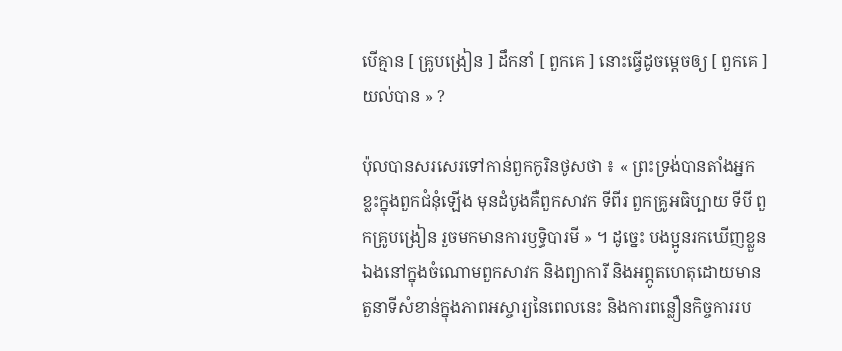បើគ្មាន [ គ្រូបង្រៀន ] ដឹកនាំ [ ពួកគេ ] នោះធ្វើដូចម្តេចឲ្យ [ ពួកគេ ] យល់បាន » ?

ប៉ុលបានសរសេរទៅកាន់ពួកកូរិនថូសថា ៖ « ព្រះទ្រង់បានតាំងអ្នកខ្លះក្នុងពួកជំនុំឡើង មុនដំបូងគឺពួកសាវក ទីពីរ ពួកគ្រូអធិប្បាយ ទីបី ពួកគ្រូបង្រៀន រួចមកមានការឫទ្ធិបារមី » ។ ដូច្នេះ បងប្អូនរកឃើញខ្លួនឯងនៅក្នុងចំណោមពួកសាវក និងព្យាការី និងអព្ភូតហេតុដោយមានតួនាទីសំខាន់ក្នុងភាពអស្ចារ្យនៃពេលនេះ និងការពន្លឿនកិច្ចការរប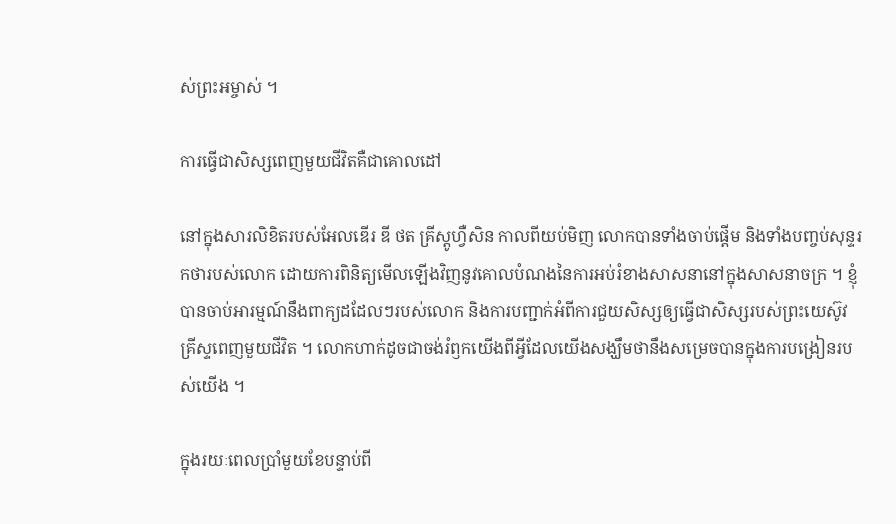ស់ព្រះអម្ចាស់ ។

ការធ្វើជាសិស្សពេញមួយជីវិតគឺជាគោលដៅ

នៅក្នុងសារលិខិតរបស់អែលឌើរ ឌី ថត គ្រីស្តូហ្វឺសិន កាលពីយប់មិញ លោកបានទាំងចាប់ផ្តើម និងទាំងបញ្ចប់សុន្ទរកថារបស់លោក ដោយការពិនិត្យមើលឡើងវិញនូវគោលបំណងនៃការអប់រំខាងសាសនានៅក្នុងសាសនាចក្រ ។ ខ្ញុំបានចាប់អារម្មណ៍នឹងពាក្យដដែលៗរបស់លោក និងការបញ្ជាក់អំពីការជួយសិស្សឲ្យធ្វើជាសិស្សរបស់ព្រះយេស៊ូវគ្រីស្ទពេញមួយជីវិត ។ លោកហាក់ដូចជាចង់រំឭកយើងពីអ្វីដែលយើងសង្ឃឹមថានឹងសម្រេចបានក្នុងការបង្រៀនរបស់យើង ។

ក្នុងរយៈពេលប្រាំមួយខែបន្ទាប់ពី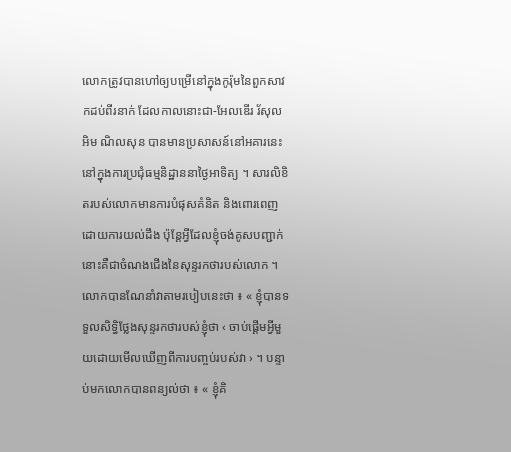លោកត្រូវបានហៅឲ្យបម្រើនៅក្នុងកូរ៉ុមនៃពួកសាវកដប់ពីរនាក់ ដែលកាលនោះជា-អែលឌើរ រ័សុល អិម ណិលសុន បានមានប្រសាសន៍នៅអគារនេះនៅក្នុងការប្រជុំធម្មនិដ្ឋាននាថ្ងៃអាទិត្យ ។ សារលិខិតរបស់លោកមានការបំផុសគំនិត និងពោរពេញដោយការយល់ដឹង ប៉ុន្តែអ្វីដែលខ្ញុំចង់គូសបញ្ជាក់នោះគឺជាចំណងជើងនៃសុន្ទរកថារបស់លោក ។ លោកបានណែនាំវាតាមរបៀបនេះថា ៖ « ខ្ញុំបានទទួលសិទ្ធិថ្លែងសុន្ទរកថារបស់ខ្ញុំថា ‹ ចាប់ផ្តើមអ្វីមួយដោយមើលឃើញពីការបញ្ចប់របស់វា › ។ បន្ទាប់មកលោកបានពន្យល់ថា ៖ « ខ្ញុំគិ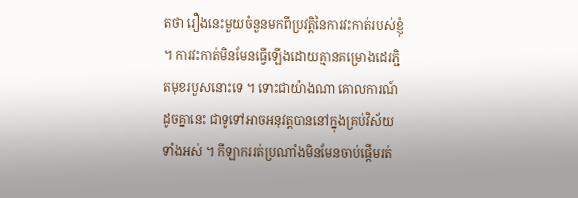តថា រឿងនេះមួយចំនួនមកពីប្រវត្តិនៃការវះកាត់របស់ខ្ញុំ ។ ការវះកាត់មិនមែនធ្វើឡើងដោយគ្មានគម្រោងដេរភ្ជិតមុខរបួសនោះទេ ។ ទោះជាយ៉ាងណា គោលការណ៍ដូចគ្នានេះ ជាទូទៅអាចអនុវត្តបាននៅក្នុងគ្រប់វិស័យទាំងអស់ ។ កីឡាកររត់ប្រណាំងមិនមែនចាប់ផ្ដើមរត់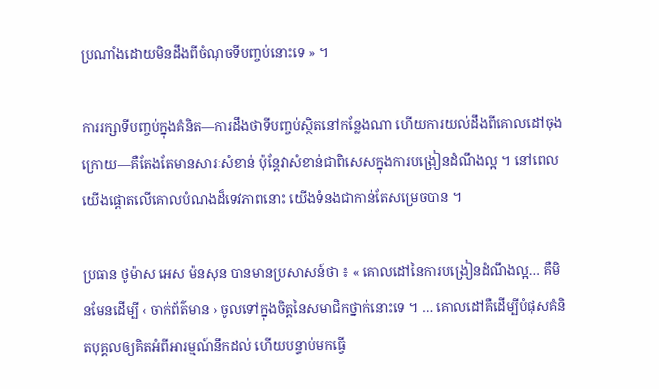ប្រណាំងដោយមិនដឹងពីចំណុចទីបញ្ចប់នោះទេ » ។

ការរក្សាទីបញ្ចប់ក្នុងគំនិត—ការដឹងថាទីបញ្ចប់ស្ថិតនៅកន្លែងណា ហើយការយល់ដឹងពីគោលដៅចុងក្រោយ—គឺតែងតែមានសារៈសំខាន់ ប៉ុន្តែវាសំខាន់ជាពិសេសក្នុងការបង្រៀនដំណឹងល្អ ។ នៅពេលយើងផ្ដោតលើគោលបំណងដ៏ទេវភាពនោះ យើងទំនងជាកាន់តែសម្រេចបាន ។

ប្រធាន ថូម៉ាស អេស ម៉នសុន បានមានប្រសាសន៍ថា ៖ « គោលដៅនៃការបង្រៀនដំណឹងល្អ… គឺមិនមែនដើម្បី ‹ ចាក់ព័ត៌មាន › ចូលទៅក្នុងចិត្តនៃសមាជិកថ្នាក់នោះទេ ។ … គោលដៅគឺដើម្បីបំផុសគំនិតបុគ្គលឲ្យគិតអំពីអារម្មណ៍នឹកដល់ ហើយបន្ទាប់មកធ្វើ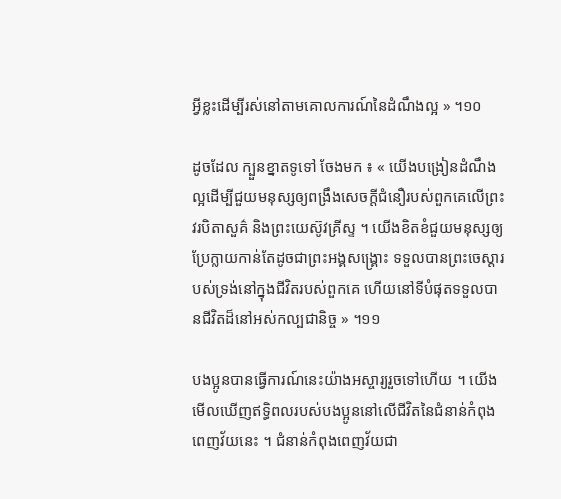អ្វីខ្លះដើម្បីរស់នៅតាមគោលការណ៍នៃដំណឹងល្អ » ។១០

ដូចដែល ក្បួនខ្នាតទូទៅ ចែងមក ៖ « យើងបង្រៀនដំណឹងល្អដើម្បីជួយមនុស្សឲ្យពង្រឹងសេចក្ដីជំនឿរបស់ពួកគេលើព្រះវរបិតាសួគ៌ និងព្រះយេស៊ូវគ្រីស្ទ ។ យើងខិតខំជួយមនុស្សឲ្យប្រែក្លាយកាន់តែដូចជាព្រះអង្គសង្គ្រោះ ទទួលបានព្រះចេស្ដារបស់ទ្រង់នៅក្នុងជីវិតរបស់ពួកគេ ហើយនៅទីបំផុតទទួលបានជីវិតដ៏នៅអស់កល្បជានិច្ច » ។១១

បងប្អូនបានធ្វើការណ៍នេះយ៉ាងអស្ចារ្យរួចទៅហើយ ។ យើងមើលឃើញឥទ្ធិពលរបស់បងប្អូននៅលើជីវិតនៃជំនាន់កំពុងពេញវ័យនេះ ។ ជំនាន់កំពុងពេញវ័យជា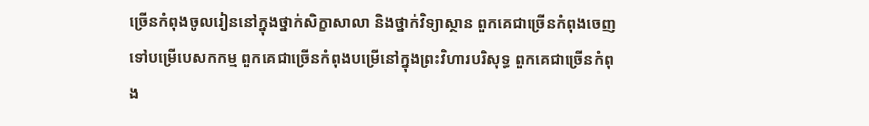ច្រើនកំពុងចូលរៀននៅក្នុងថ្នាក់សិក្ខាសាលា និងថ្នាក់វិទ្យាស្ថាន ពួកគេជាច្រើនកំពុងចេញទៅបម្រើបេសកកម្ម ពួកគេជាច្រើនកំពុងបម្រើនៅក្នុងព្រះវិហារបរិសុទ្ធ ពួកគេជាច្រើនកំពុង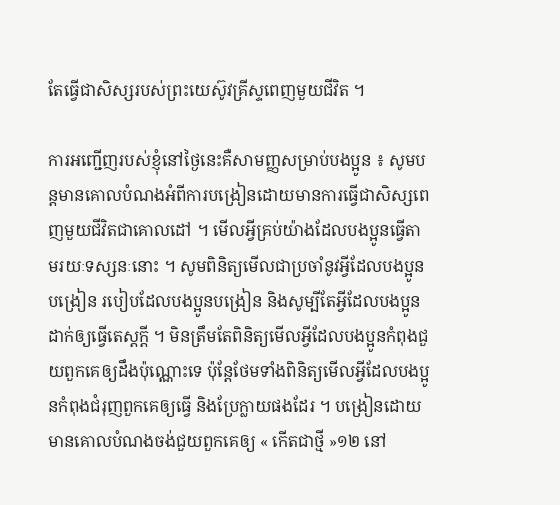តែធ្វើជាសិស្សរបស់ព្រះយេស៊ូវគ្រីស្ទពេញមួយជីវិត ។

ការអញ្ជើញរបស់ខ្ញុំនៅថ្ងៃនេះគឺសាមញ្ញសម្រាប់បងប្អូន ៖ សូមបន្តមានគោលបំណងអំពីការបង្រៀនដោយមានការធ្វើជាសិស្សពេញមួយជីវិតជាគោលដៅ ។ មើលអ្វីគ្រប់យ៉ាងដែលបងប្អូនធ្វើតាមរយៈទស្សនៈនោះ ។ សូមពិនិត្យមើលជាប្រចាំនូវអ្វីដែលបងប្អូនបង្រៀន របៀបដែលបងប្អូនបង្រៀន និងសូម្បីតែអ្វីដែលបងប្អូនដាក់ឲ្យធ្វើតេស្តក្តី ។ មិនត្រឹមតែពិនិត្យមើលអ្វីដែលបងប្អូនកំពុងជួយពួកគេឲ្យដឹងប៉ុណ្ណោះទេ ប៉ុន្តែថែមទាំងពិនិត្យមើលអ្វីដែលបងប្អូនកំពុងជំរុញពួកគេឲ្យធ្វើ និងប្រែក្លាយផងដែរ ។ បង្រៀនដោយមានគោលបំណងចង់ជួយពួកគេឲ្យ « កើតជាថ្មី »១២ នៅ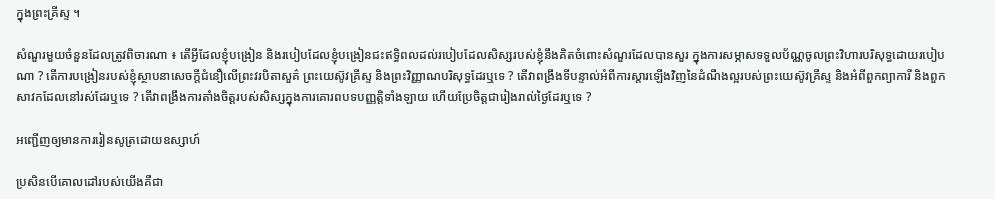ក្នុងព្រះគ្រីស្ទ ។

សំណួរមួយចំនួនដែលត្រូវពិចារណា ៖ តើអ្វីដែលខ្ញុំបង្រៀន និងរបៀបដែលខ្ញុំបង្រៀនជះឥទ្ធិពលដល់របៀបដែលសិស្សរបស់ខ្ញុំនឹងគិតចំពោះសំណួរដែលបានសួរ ក្នុងការសម្ភាសទទួលប័ណ្ណចូលព្រះវិហារបរិសុទ្ធដោយរបៀបណា ? តើការបង្រៀនរបស់ខ្ញុំស្ថាបនាសេចក្តីជំនឿលើព្រះវរបិតាសួគ៌ ព្រះយេស៊ូវគ្រីស្ទ និងព្រះវិញ្ញាណបរិសុទ្ធដែរឬទេ ? តើវាពង្រឹងទីបន្ទាល់អំពីការស្ដារឡើងវិញនៃដំណឹងល្អរបស់ព្រះយេស៊ូវគ្រីស្ទ និងអំពីពួកព្យាការី និងពួកសាវកដែលនៅរស់ដែរឬទេ ? តើវាពង្រឹងការតាំងចិត្តរបស់សិស្សក្នុងការគោរពបទបញ្ញត្តិទាំងឡាយ ហើយប្រែចិត្តជារៀងរាល់ថ្ងៃដែរឬទេ ?

អញ្ជើញឲ្យមានការរៀនសូត្រដោយឧស្សាហ៍

ប្រសិនបើគោលដៅរបស់យើងគឺជា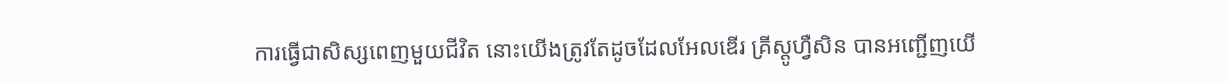ការធ្វើជាសិស្សពេញមួយជីវិត នោះយើងត្រូវតែដូចដែលអែលឌើរ គ្រីស្តូហ្វឺសិន បានអញ្ជើញយើ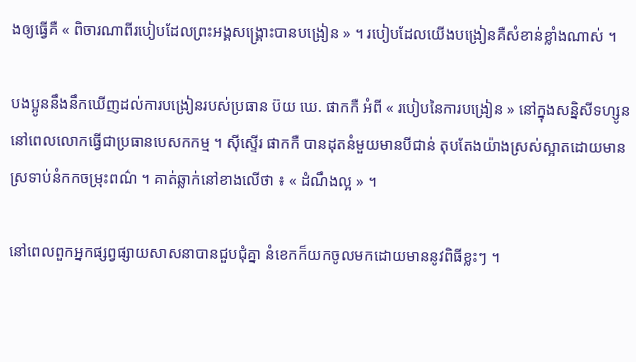ងឲ្យធ្វើគឺ « ពិចារណាពីរបៀបដែលព្រះអង្គសង្រ្គោះបានបង្រៀន » ។ របៀបដែលយើងបង្រៀនគឺសំខាន់ខ្លាំងណាស់ ។

បងប្អូននឹងនឹកឃើញដល់ការបង្រៀនរបស់ប្រធាន ប៊យ ឃេ. ផាកកឺ អំពី « របៀបនៃការបង្រៀន » នៅក្នុងសន្និសីទហ្សូន នៅពេលលោកធ្វើជាប្រធានបេសកកម្ម ។ ស៊ីស្ទើរ ផាកកឺ បានដុតនំមួយមានបីជាន់ តុបតែងយ៉ាងស្រស់ស្អាតដោយមានស្រទាប់នំកកចម្រុះពណ៌ ។ គាត់ឆ្លាក់នៅខាងលើថា ៖ « ដំណឹងល្អ » ។

នៅពេលពួកអ្នកផ្សព្វផ្សាយសាសនាបានជួបជុំគ្នា នំខេកក៏យកចូលមកដោយមាននូវពិធីខ្លះៗ ។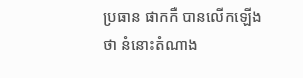ប្រធាន ផាកកឺ បានលើកឡើងថា នំនោះតំណាង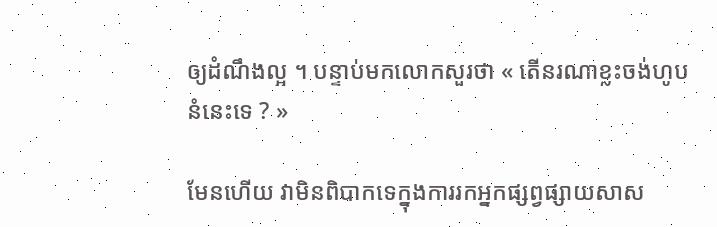ឲ្យដំណឹងល្អ ។ បន្ទាប់មកលោកសួរថា « តើនរណាខ្លះចង់ហូបនំនេះទេ ? »

មែនហើយ វាមិនពិបាកទេក្នុងការរកអ្នកផ្សព្វផ្សាយសាស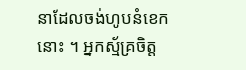នាដែលចង់ហូបនំខេកនោះ ។ អ្នកស្ម័គ្រចិត្ត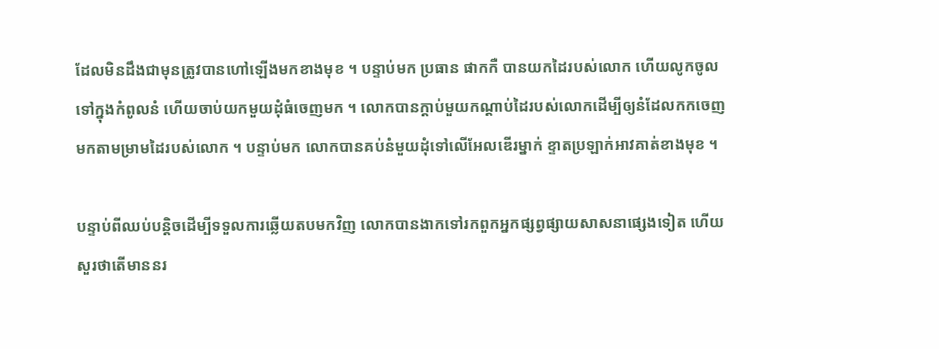ដែលមិនដឹងជាមុនត្រូវបានហៅឡើងមកខាងមុខ ។ បន្ទាប់មក ប្រធាន ផាកកឺ បានយកដៃរបស់លោក ហើយលូកចូលទៅក្នុងកំពូលនំ ហើយចាប់យកមួយដុំធំចេញមក ។ លោកបានក្តាប់មួយកណ្តាប់ដៃរបស់លោកដើម្បីឲ្យនំដែលកកចេញមកតាមម្រាមដៃរបស់លោក ។ បន្ទាប់មក លោកបានគប់នំមួយដុំទៅលើអែលឌើរម្នាក់ ខ្ទាតប្រឡាក់អាវគាត់ខាងមុខ ។

បន្ទាប់ពីឈប់បន្តិចដើម្បីទទួលការឆ្លើយតបមកវិញ លោកបានងាកទៅរកពួកអ្នកផ្សព្វផ្សាយសាសនាផ្សេងទៀត ហើយសួរថាតើមាននរ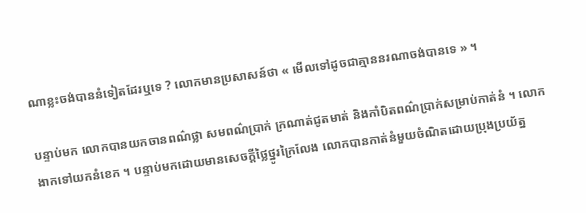ណាខ្លះចង់បាននំទៀតដែរឬទេ ? លោកមានប្រសាសន៍ថា « មើលទៅដូចជាគ្មាននរណាចង់បានទេ » ។

បន្ទាប់មក លោកបានយកចានពណ៌ថ្លា សមពណ៌ប្រាក់ ក្រណាត់ជូតមាត់ និងកាំបិតពណ៌ប្រាក់សម្រាប់កាត់នំ ។ លោកងាកទៅយកនំខេក ។ បន្ទាប់មកដោយមានសេចក្ដីថ្លៃថ្នូរក្រៃលែង លោកបានកាត់នំមួយចំណិតដោយប្រុងប្រយ័ត្ន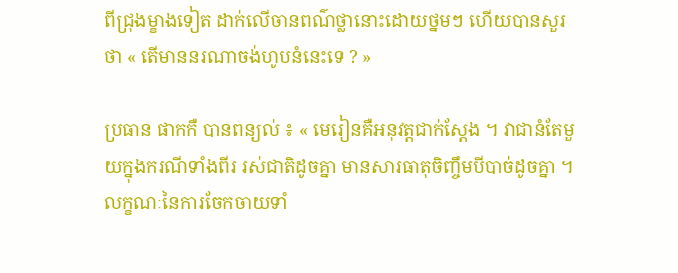ពីជ្រុងម្ខាងទៀត ដាក់លើចានពណ៌ថ្លានោះដោយថ្នមៗ ហើយបានសួរថា « តើមាននរណាចង់ហូបនំនេះទេ ? »

ប្រធាន ផាកកឺ បានពន្យល់ ៖ « មេរៀនគឺអនុវត្តជាក់ស្តែង ។ វាជានំតែមួយក្នុងករណីទាំងពីរ រស់ជាតិដូចគ្នា មានសារធាតុចិញ្ចឹមបីបាច់ដូចគ្នា ។ លក្ខណៈនៃការចែកចាយទាំ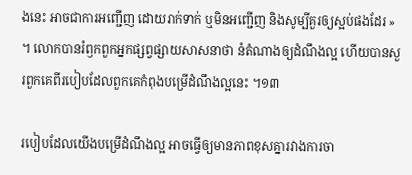ងនេះ អាចជាការអញ្ជើញ ដោយរាក់ទាក់ ឬមិនអញ្ជើញ និងសូម្បីគួរឲ្យស្អប់ផងដែរ » ។ លោកបានរំឭកពួកអ្នកផ្សព្វផ្សាយសាសនាថា នំតំណាងឲ្យដំណឹងល្អ ហើយបានសួរពួកគេពីរបៀបដែលពួកគេកំពុងបម្រើដំណឹងល្អនេះ ។១៣

របៀបដែលយើងបម្រើដំណឹងល្អ អាចធ្វើឲ្យមានភាពខុសគ្នារវាងការចា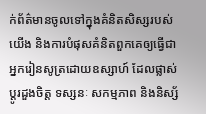ក់ព័ត៌មានចូលទៅក្នុងគំនិតសិស្សរបស់យើង និងការបំផុសគំនិតពួកគេឲ្យធ្វើជាអ្នករៀនសូត្រដោយឧស្សាហ៍ ដែលផ្លាស់ប្តូរដួងចិត្ត ទស្សនៈ សកម្មភាព និងនិស្ស័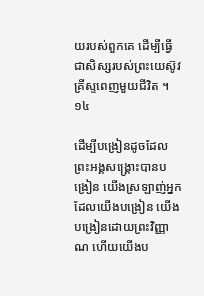យរបស់ពួកគេ ដើម្បីធ្វើជាសិស្សរបស់ព្រះយេស៊ូវគ្រីស្ទពេញមួយជីវិត ។ ១៤

ដើម្បីបង្រៀនដូចដែលព្រះអង្គសង្គ្រោះបានបង្រៀន យើងស្រឡាញ់អ្នកដែលយើងបង្រៀន យើងបង្រៀនដោយព្រះវិញ្ញាណ ហើយយើងប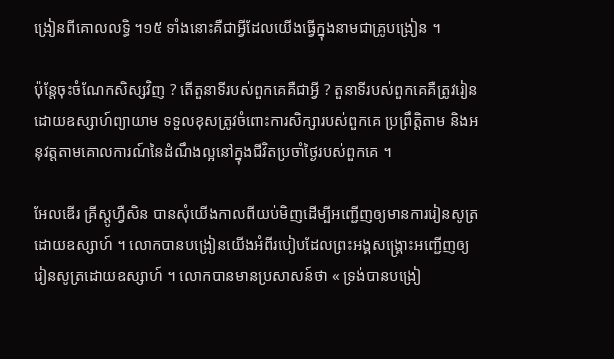ង្រៀនពីគោលលទ្ធិ ។១៥ ទាំងនោះគឺជាអ្វីដែលយើងធ្វើក្នុងនាមជាគ្រូបង្រៀន ។

ប៉ុន្តែចុះចំណែកសិស្សវិញ ? តើតួនាទីរបស់ពួកគេគឺជាអ្វី ? តួនាទីរបស់ពួកគេគឺត្រូវរៀនដោយឧស្សាហ៍ព្យាយាម ទទួលខុសត្រូវចំពោះការសិក្សារបស់ពួកគេ ប្រព្រឹត្តិតាម និងអនុវត្តតាមគោលការណ៍នៃដំណឹងល្អនៅក្នុងជីវិតប្រចាំថ្ងៃរបស់ពួកគេ ។

អែលឌើរ គ្រីស្តូហ្វឺសិន បានសុំយើងកាលពីយប់មិញដើម្បីអញ្ជើញឲ្យមានការរៀនសូត្រដោយឧស្សាហ៍ ។ លោកបានបង្រៀនយើងអំពីរបៀបដែលព្រះអង្គសង្គ្រោះអញ្ជើញឲ្យរៀនសូត្រដោយឧស្សាហ៍ ។ លោកបានមានប្រសាសន៍ថា « ទ្រង់បានបង្រៀ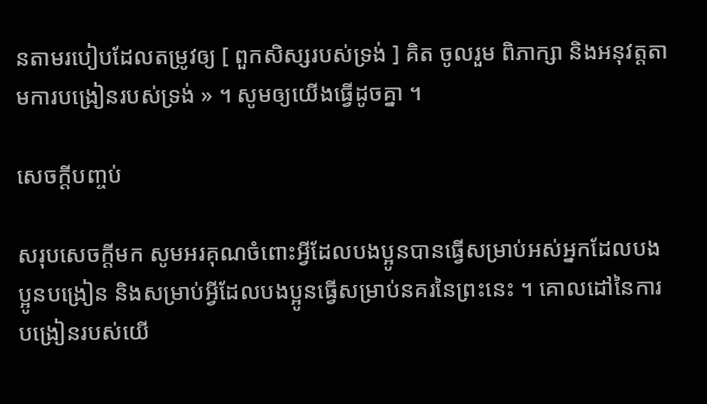នតាមរបៀបដែលតម្រូវឲ្យ [ ពួកសិស្សរបស់ទ្រង់ ] គិត ចូលរួម ពិភាក្សា និងអនុវត្តតាមការបង្រៀនរបស់ទ្រង់ » ។ សូមឲ្យយើងធ្វើដូចគ្នា ។

សេចក្ដីបញ្ចប់

សរុបសេចក្តីមក សូមអរគុណចំពោះអ្វីដែលបងប្អូនបានធ្វើសម្រាប់អស់អ្នកដែលបងប្អូនបង្រៀន និងសម្រាប់អ្វីដែលបងប្អូនធ្វើសម្រាប់នគរនៃព្រះនេះ ។ គោលដៅនៃការបង្រៀនរបស់យើ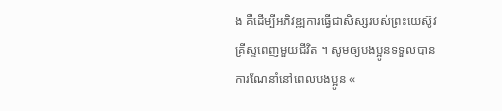ង គឺដើម្បីអភិវឌ្ឍការធ្វើជាសិស្សរបស់ព្រះយេស៊ូវគ្រីស្ទពេញមួយជីវិត ។ សូមឲ្យបងប្អូនទទួលបានការណែនាំនៅពេលបងប្អូន «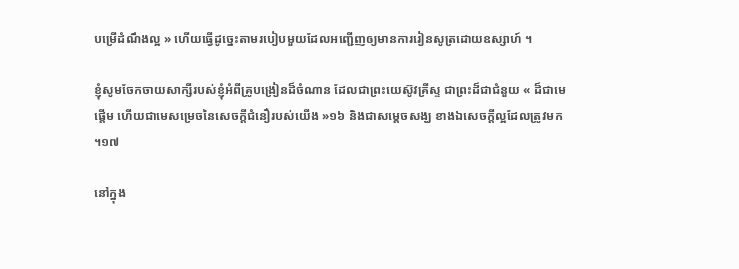បម្រើដំណឹងល្អ » ហើយធ្វើដូច្នេះតាមរបៀបមួយដែលអញ្ជើញឲ្យមានការរៀនសូត្រដោយឧស្សាហ៍ ។

ខ្ញុំសូមចែកចាយសាក្សីរបស់ខ្ញុំអំពីគ្រូបង្រៀនដ៏ចំណាន ដែលជាព្រះយេស៊ូវគ្រីស្ទ ជាព្រះដ៏ជាជំនួយ « ដ៏ជាមេផ្តើម ហើយជាមេសម្រេចនៃសេចក្តីជំនឿរបស់យើង »១៦ និងជាសម្តេចសង្ឃ ខាងឯសេចក្តីល្អដែលត្រូវមក ។១៧

នៅក្នុង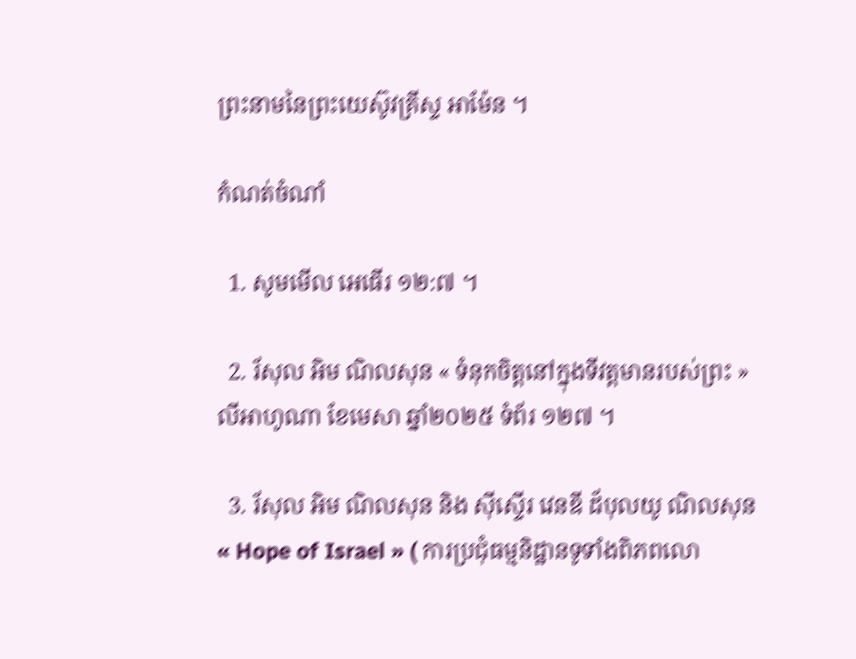ព្រះនាមនៃព្រះយេស៊ូវគ្រីស្ទ អាម៉ែន ។

កំណត់ចំណាំ

  1. សូមមើល អេធើរ ១២:៧ ។

  2. រ័សុល អិម ណិលសុន « ទំនុកចិត្តនៅក្នុងទីវត្តមានរបស់ព្រះ » លីអាហូណា ខែមេសា ឆ្នាំ២០២៥ ទំព័រ ១២៧ ។

  3. រ័សុល អិម ណិលសុន និង ស៊ីស្ទើរ វេនឌី ដ័បុលយូ ណិលសុន « Hope of Israel » ( ការប្រជុំធម្មនិដ្ឋានទូទាំងពិភពលោ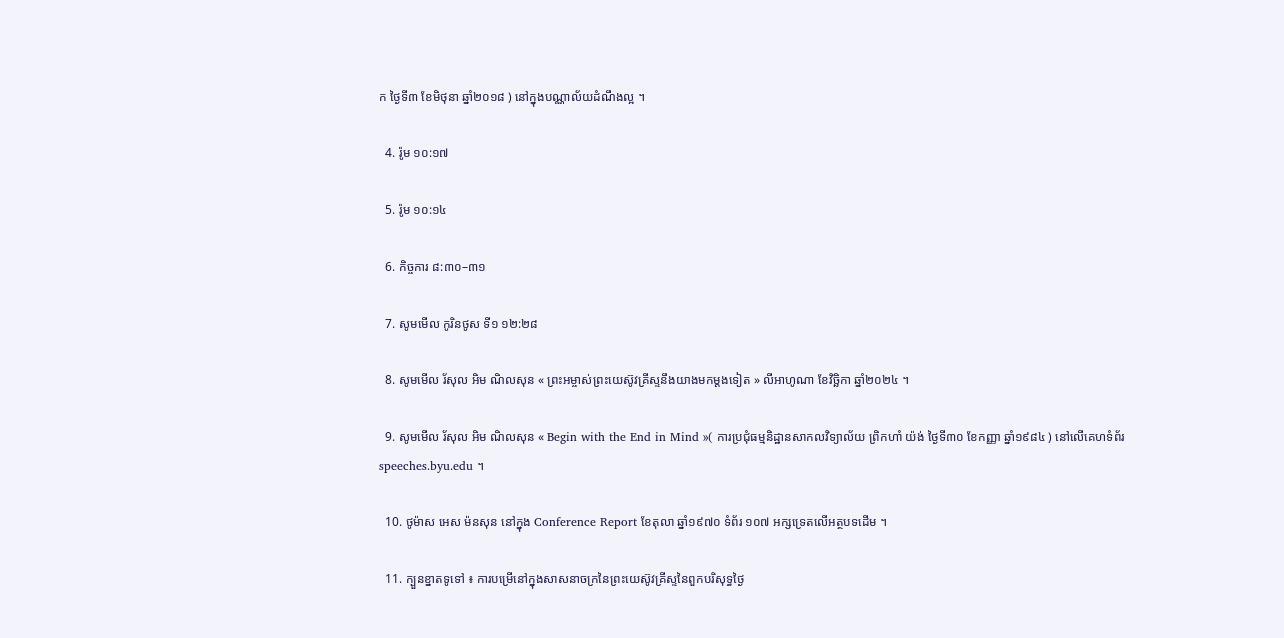ក ថ្ងៃទី៣ ខែមិថុនា ឆ្នាំ២០១៨ ) នៅក្នុងបណ្ណាល័យដំណឹងល្អ ។

  4. រ៉ូម ១០:១៧

  5. រ៉ូម ១០:១៤

  6. កិច្ចការ ៨:៣០–៣១

  7. សូមមើល កូរិនថូស ទី១ ១២:២៨

  8. សូមមើល រ័សុល អិម ណិលសុន « ព្រះអម្ចាស់ព្រះយេស៊ូវគ្រីស្ទនឹងយាងមកម្ដងទៀត » លីអាហូណា ខែវិច្ឆិកា ឆ្នាំ២០២៤ ។

  9. សូមមើល រ័សុល អិម ណិលសុន « Begin with the End in Mind »( ការប្រជុំធម្មនិដ្ឋានសាកលវិទ្យាល័យ ព្រិកហាំ យ៉ង់ ថ្ងៃទី៣០ ខែកញ្ញា ឆ្នាំ១៩៨៤ ) នៅលើគេហទំព័រ speeches.byu.edu ។

  10. ថូម៉ាស អេស ម៉នសុន នៅក្នុង Conference Report ខែតុលា ឆ្នាំ១៩៧០ ទំព័រ ១០៧ អក្សទ្រេតលើអត្ថបទដើម ។

  11. ក្បួនខ្នាតទូទៅ ៖ ការបម្រើនៅក្នុងសាសនាចក្រនៃព្រះយេស៊ូវគ្រីស្ទនៃពួកបរិសុទ្ធថ្ងៃ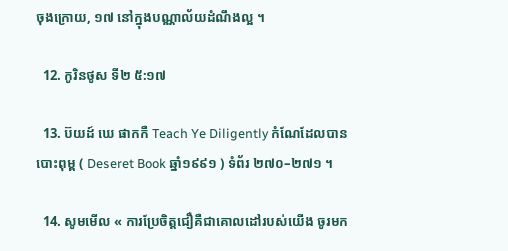ចុងក្រោយ, ១៧ នៅក្នុងបណ្ណាល័យដំណឹងល្អ ។

  12. កូរិនថូស ទី២ ៥:១៧

  13. ប៊យដ៍ ឃេ ផាកកឺ Teach Ye Diligently កំណែដែលបានបោះពុម្ព ( Deseret Book ឆ្នាំ១៩៩១ ) ទំព័រ ២៧០–២៧១ ។

  14. សូមមើល « ការប្រែចិត្តជឿគឺជាគោលដៅរបស់យើង ចូរមក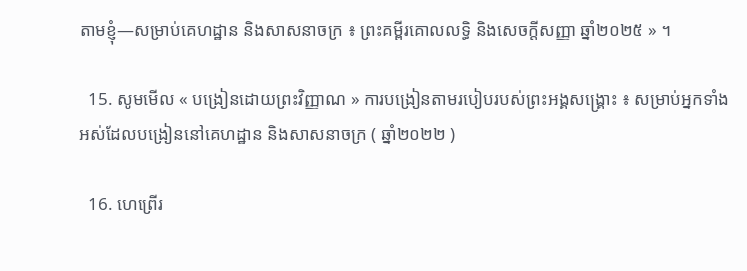តាមខ្ញុំ—សម្រាប់គេហដ្ឋាន និងសាសនាចក្រ ៖ ព្រះគម្ពីរគោលលទ្ធិ និងសេចក្តីសញ្ញា ឆ្នាំ២០២៥ » ។

  15. សូមមើល « បង្រៀនដោយព្រះវិញ្ញាណ » ការបង្រៀនតាមរបៀបរបស់ព្រះអង្គសង្គ្រោះ ៖ សម្រាប់អ្នកទាំងអស់ដែលបង្រៀននៅគេហដ្ឋាន និងសាសនាចក្រ ( ឆ្នាំ២០២២ )

  16. ហេព្រើរ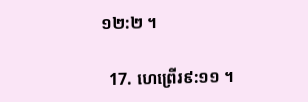១២:២ ។

  17. ហេព្រើរ៩:១១ ។